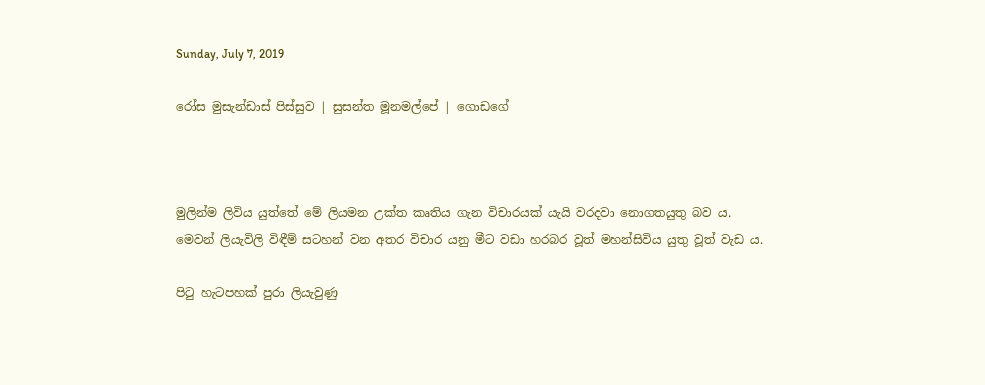Sunday, July 7, 2019

රෝස මුසැන්ඩාස් පිස්සුව | සුසන්ත මූනමල්පේ | ගොඩගේ



මුලින්ම ලිවිය යුත්තේ මේ ලියමන උක්ත කෘතිය ගැන විචාරයක් යැයි වරදවා නොගතයුතු බව ය.
මෙවන් ලියැවිලි විඳීම් සටහන් වන අතර විචාර යනු මීට වඩා හරබර වූත් මහන්සිවිය යුතු වූත් වැඩ ය.

පිටු හැටපහක් පුරා ලියැවුණු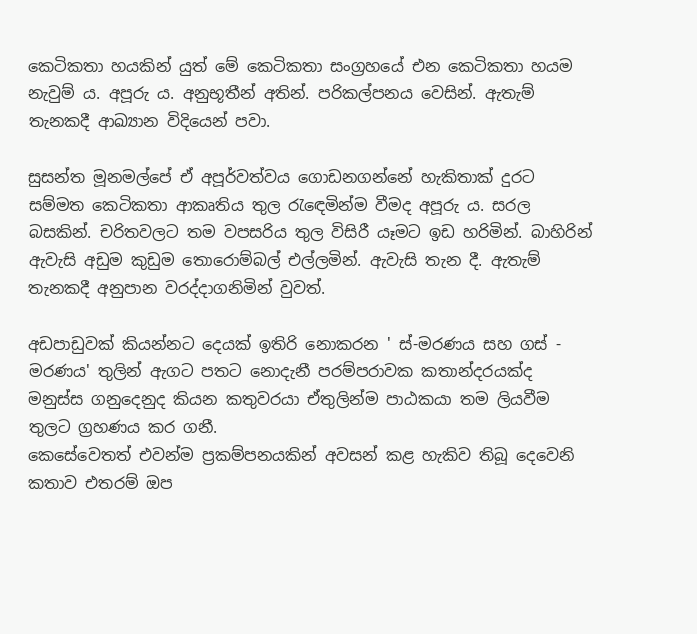කෙටිකතා හයකින් යුත් මේ කෙටිකතා සංග්‍රහයේ එන කෙටිකතා හයම නැවුම් ය. අපූරු ය. අනුභූතීන් අතින්. පරිකල්පනය වෙසින්. ඇතැම් තැනකදී ආඛ්‍යාන විදියෙන් පවා.

සුසන්ත මූනමල්පේ ඒ අපූර්වත්වය ගොඩනගන්නේ හැකිතාක් දුරට සම්මත කෙටිකතා ආකෘතිය තුල රැඳෙමින්ම වීමද අපූරු ය. සරල බසකින්. චරිතවලට තම වපසරිය තුල විසිරී යෑමට ඉඩ හරිමින්. බාහිරින් ඇවැසි අඩුම කුඩුම තොරොම්බල් එල්ලමින්. ඇවැසි තැන දී. ඇතැම් තැනකදී අනුපාන වරද්දාගනිමින් වුවත්.

අඩපාඩුවක් කියන්නට දෙයක් ඉතිරි නොකරන ' ස්-මරණය සහ ගස් - මරණය' තුලින් ඇගට පතට නොදැනී පරම්පරාවක කතාන්දරයක්ද මනුස්ස ගනුදෙනුද කියන කතුවරයා ඒතුලින්ම පාඨකයා තම ලියවීම තුලට ග්‍රහණය කර ගනී.
කෙසේවෙතත් එවන්ම ප්‍රකම්පනයකින් අවසන් කළ හැකිව තිබූ දෙවෙනි කතාව එතරම් ඔප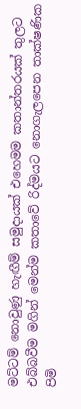මට්ටම් නොවුණු හැඟීම් සමුදායක් එහෙමම කතාන්තරයක් තුලට එබ්බවීම මගින් මෙන්ම කතාවේ රිද්මයට නොගැලපෙන තාක්ෂණික පිමි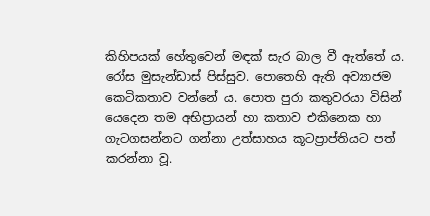කිහිපයක් හේතුවෙන් මඳක් සැර බාල වී ඇත්තේ ය.
රෝස මුසැන්ඩාස් පිස්සුව. පොතෙහි ඇති අව්‍යාජම කෙටිකතාව වන්නේ ය. පොත පුරා කතුවරයා විසින් යෙදෙන තම අභිප්‍රායන් හා කතාව එකිනෙක හා ගැටගසන්නට ගන්නා උත්සාහය කූටප්‍රාප්තියට පත් කරන්නා වූ.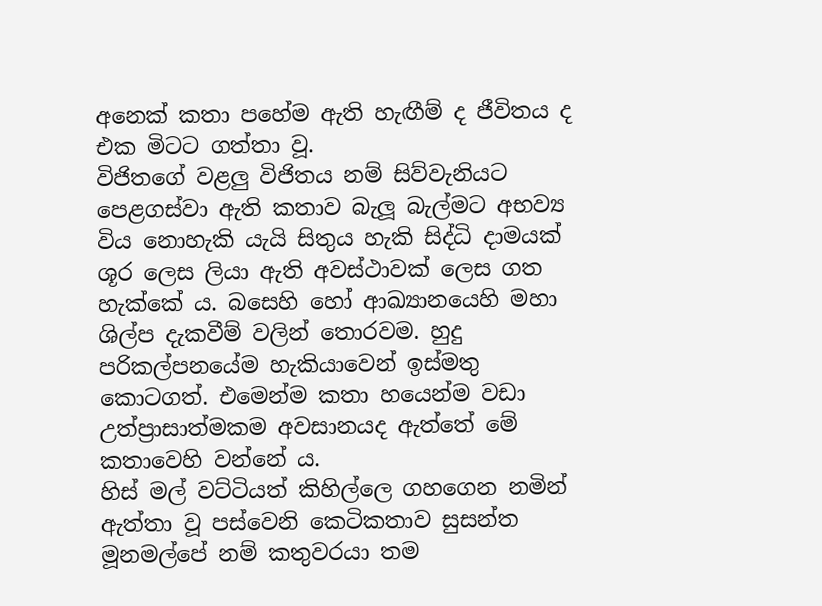අනෙක් කතා පහේම ඇති හැඟීම් ද ජීවිතය ද එක මිටට ගත්තා වූ.
විජිතගේ වළලු විජිතය නම් සිව්වැනියට පෙළගස්වා ඇති කතාව බැලූ බැල්මට අභව්‍ය විය නොහැකි යැයි සිතුය හැකි සිද්ධි දාමයක් ශූර ලෙස ලියා ඇති අවස්ථාවක් ලෙස ගත හැක්කේ ය. බසෙහි හෝ ආඛ්‍යානයෙහි මහා ශිල්ප දැකවීම් වලින් තොරවම. හුදු පරිකල්පනයේම හැකියාවෙන් ඉස්මතු කොටගත්. එමෙන්ම කතා හයෙන්ම වඩා උත්ප්‍රාසාත්මකම අවසානයද ඇත්තේ මේ කතාවෙහි වන්නේ ය.
හිස් මල් වට්ටියත් කිහිල්ලෙ ගහගෙන නමින් ඇත්තා වූ පස්වෙනි කෙටිකතාව සුසන්ත මූනමල්පේ නම් කතුවරයා තම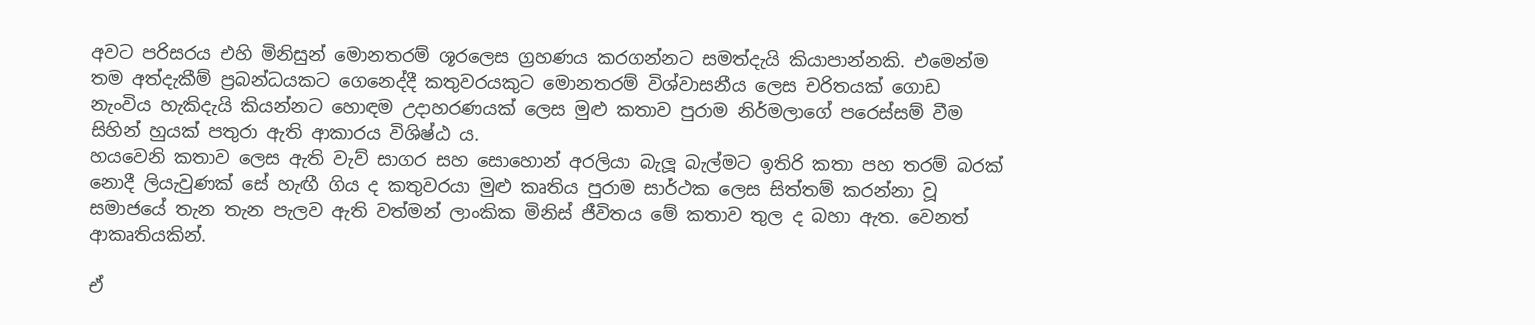අවට පරිසරය එහි මිනිසුන් මොනතරම් ශූරලෙස ග්‍රහණය කරගන්නට සමත්දැයි කියාපාන්නකි. එමෙන්ම තම අත්දැකීම් ප්‍රබන්ධයකට ගෙනෙද්දී කතුවරයකුට මොනතරම් විශ්වාසනීය ලෙස චරිතයක් ගොඩ නැංවිය හැකිදැයි කියන්නට හොඳම උදාහරණයක් ලෙස මුළු කතාව පුරාම නිර්මලාගේ පරෙස්සම් වීම සිහින් හුයක් පතුරා ඇති ආකාරය විශිෂ්ඨ ය.
හයවෙනි කතාව ලෙස ඇති වැව් සාගර සහ සොහොන් අරලියා බැලූ බැල්මට ඉතිරි කතා පහ තරම් බරක් නොදී ලියැවුණක් සේ හැඟී ගිය ද කතුවරයා මුළු කෘතිය පුරාම සාර්ථක ලෙස සිත්තම් කරන්නා වූ සමාජයේ තැන තැන පැලව ඇති වත්මන් ලාංකික මිනිස් ජීවිතය මේ කතාව තුල ද බහා ඇත. වෙනත් ආකෘතියකින්.

ඒ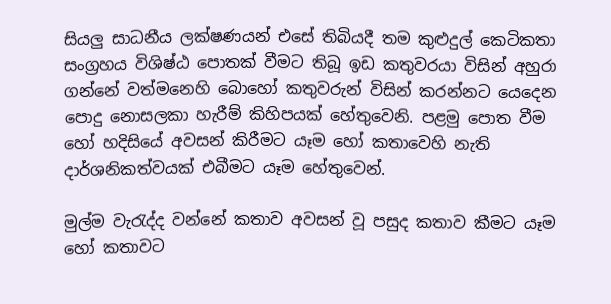සියලු සාධනීය ලක්ෂණයන් එසේ තිබියදී තම කුළුදුල් කෙටිකතා සංග්‍රහය විශිෂ්ඨ පොතක් වීමට තිබූ ඉඩ කතුවරයා විසින් අහුරා ගන්නේ වත්මනෙහි බොහෝ කතුවරුන් විසින් කරන්නට යෙදෙන පොදු නොසලකා හැරීම් කිහිපයක් හේතුවෙනි. පළමු පොත වීම හෝ හදිසියේ අවසන් කිරීමට යෑම හෝ කතාවෙහි නැති දාර්ශනිකත්වයක් එබීමට යෑම හේතුවෙන්.

මුල්ම වැරැද්ද වන්නේ කතාව අවසන් වූ පසුද කතාව කීමට යෑම හෝ කතාවට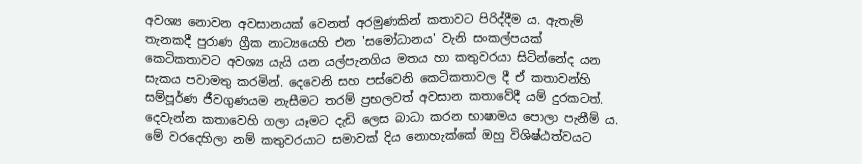අවශ්‍ය නොවන අවසානයක් වෙනත් අරමුණකින් කතාවට පිරිද්දීම ය. ඇතැම් තැනකදී පුරාණ ග්‍රීක නාට්‍යයෙහි එන 'සමෝධානය' වැනි සංකල්පයක් කෙටිකතාවට අවශ්‍ය යැයි යන යල්පැනගිය මතය හා කතුවරයා සිටින්නේද යන සැකය පවාමතු කරමින්. දෙවෙනි සහ පස්වෙනි කෙටිකතාවල දී ඒ කතාවන්හි සම්පූර්ණ ජීවගුණයම නැසීමට තරම් ප්‍රභලවත් අවසාන කතාවේදී යම් දුරකටත්.
දෙවැන්න කතාවෙහි ගලා යෑමට දැඩි ලෙස බාධා කරන භාෂාමය පොලා පැනීම් ය. මේ වරදෙහිලා නම් කතුවරයාට සමාවක් දිය නොහැක්කේ ඔහු විශිෂ්ඨත්වයට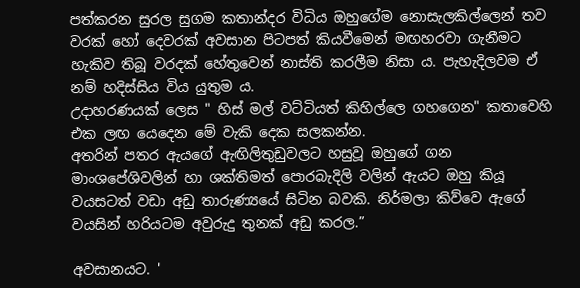පත්කරන සුරල සුගම කතාන්දර විධිය ඔහුගේම නොසැලකිල්ලෙන් තව වරක් හෝ දෙවරක් අවසාන පිටපත් කියවීමෙන් මඟහරවා ගැනීමට හැකිව තිබූ වරදක් හේතුවෙන් නාස්ති කරලීම නිසා ය. පැහැදිලවම ඒ නම් හදිස්සිය විය යුතුම ය.
උදාහරණයක් ලෙස " හිස් මල් වට්ටියත් කිහිල්ලෙ ගහගෙන" කතාවෙහි එක ලඟ යෙදෙන මේ වැකි දෙක සලකන්න.
අතරින් පතර ඇයගේ ඇඟිලිතුඩුවලට හසුවූ ඔහුගේ ගන මාංශපේශිවලින් හා ශක්තිමත් පොරබැදිලි වලින් ඇයට ඔහු කියූ වයසටත් වඩා අඩු තාරුණ්‍යයේ සිටින බවකි. නිර්මලා කිව්වෙ ඇගේ වයසින් හරියටම අවුරුදු තුනක් අඩු කරල.”

අවසානයට. '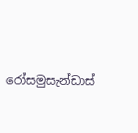රෝසමුසැන්ඩාස්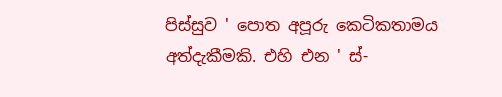පිස්සුව ' පොත අපූරු කෙටිකතාමය අත්දැකීමකි. එහි එන ' ස්-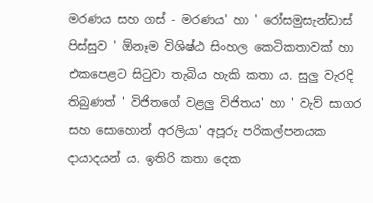මරණය සහ ගස් - මරණය' හා ' රෝසමුසැන්ඩාස් පිස්සුව ' ඕනෑම විශිෂ්ඨ සිංහල කෙටිකතාවක් හා එකපෙළට සිටුවා තැබිය හැකි කතා ය. සුලු වැරදි තිබුණත් ' විජිතගේ වළලු විජිතය' හා ' වැව් සාගර සහ සොහොන් අරලියා' අපූරු පරිකල්පනයක දායාදයන් ය. ඉතිරි කතා දෙක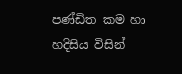පණ්ඩිත කම හා හදිසිය විසින්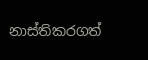නාස්තිකරගත්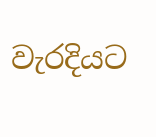වැරදියට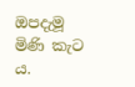ඔපදැමූ මිණි කැට ය.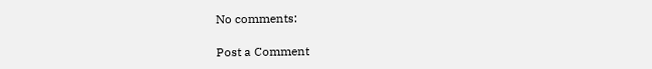No comments:

Post a Comment